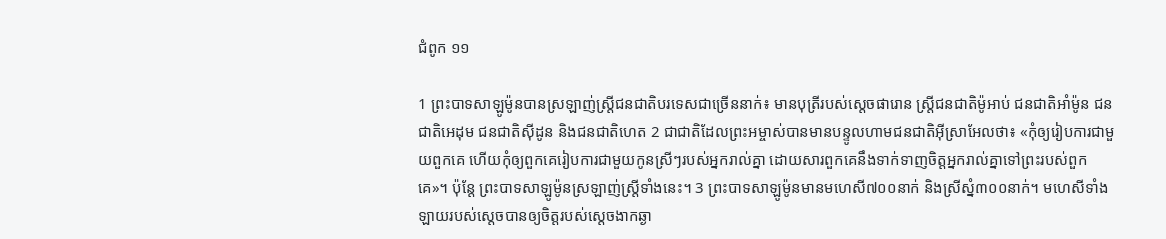ជំពូក ១១

1 ព្រះបាទសាឡូម៉ូនបានស្រឡាញ់ស្រី្តជនជាតិបរទេសជាច្រើននាក់៖ មានបុត្រីរបស់ស្តេចផារោន ស្ត្រីជនជាតិម៉ូអាប់ ជនជាតិអាំម៉ូន ជនជាតិអេដុម ជនជាតិស៊ីដូន និងជនជាតិហេត 2 ជាជាតិដែលព្រះអម្ចាស់បានមានបន្ទូលហាមជនជាតិអ៊ីស្រាអែលថា៖ «កុំឲ្យរៀបការជាមួយពួកគេ ហើយកុំឲ្យពួកគេរៀបការជាមួយកូនស្រីៗរបស់អ្នករាល់គ្នា ដោយសារពួកគេនឹងទាក់ទាញចិត្តអ្នករាល់គ្នាទៅព្រះរបស់ពួកគេ»។ ប៉ុន្តែ ព្រះបាទសាឡូម៉ូនស្រឡាញ់ស្ត្រីទាំងនេះ។ 3 ព្រះបាទសាឡូម៉ូនមានមហេសី៧០០នាក់ និងស្រីស្នំ៣០០នាក់។ មហេសីទាំងឡាយរបស់ស្តេចបានឲ្យចិត្តរបស់ស្តេចងាកឆ្ងា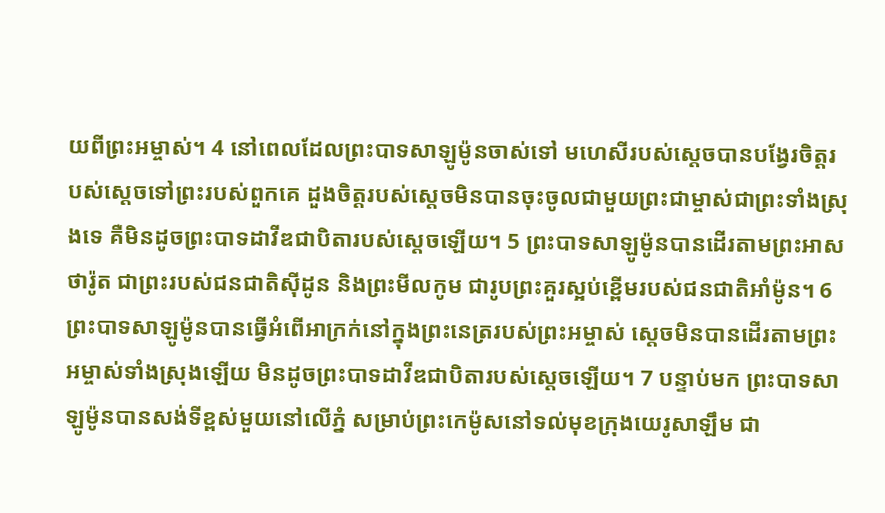យពីព្រះអម្ចាស់។ 4 នៅពេលដែលព្រះបាទសាឡូម៉ូនចាស់ទៅ មហេសីរបស់ស្តេចបានបង្វែរចិត្តរបស់ស្តេចទៅព្រះរបស់ពួកគេ ដួងចិត្តរបស់ស្តេចមិនបានចុះចូលជាមួយព្រះជាម្ចាស់ជាព្រះទាំងស្រុងទេ គឺមិនដូចព្រះបាទដាវីឌជាបិតារបស់ស្តេចឡើយ។ 5 ព្រះ‌បាទសាឡូម៉ូនបានដើរតាមព្រះអាសថា‌រ៉ូត ជាព្រះរបស់ជន‌ជាតិស៊ីដូន និងព្រះមីលកូម ជារូបព្រះគួរស្អប់ខ្ពើមរបស់ជន‌ជាតិអាំម៉ូន។ 6 ព្រះបាទសាឡូម៉ូនបានធ្វើអំពើអាក្រក់នៅក្នុងព្រះនេត្ររបស់ព្រះអម្ចាស់ ស្តេចមិនបានដើរតាមព្រះអម្ចាស់ទាំងស្រុងឡើយ មិនដូចព្រះបាទដាវីឌជាបិតារបស់ស្តេចឡើយ។ 7 បន្ទាប់មក ព្រះបាទសាឡូម៉ូនបានសង់ទីខ្ពស់មួយនៅលើភ្នំ សម្រាប់ព្រះកេម៉ូសនៅទល់មុខក្រុងយេរូ‌សាឡឹម ជា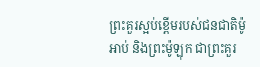ព្រះគួរស្អប់ខ្ពើមរបស់ជន‌ជាតិម៉ូអាប់ និងព្រះម៉ូឡុក ជាព្រះគួរ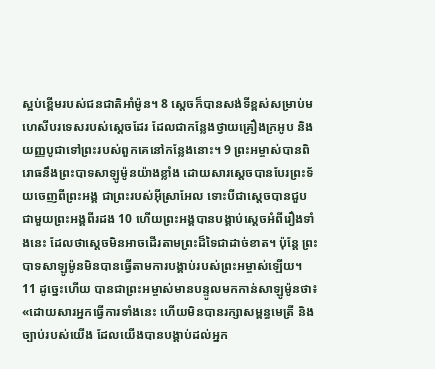ស្អប់ខ្ពើមរបស់ជន‌ជាតិអាំម៉ូន។ 8 ស្តេចក៏បានសង់ទីខ្ពស់សម្រាប់មហេសីបរទេសរបស់ស្តេចដែរ ដែលជាកន្លែងថ្វាយគ្រឿងក្រអូប និងយញ្ញបូជាទៅព្រះរបស់ពួកគេនៅកន្លែងនោះ។ 9 ព្រះអម្ចាស់បានពិរោធនឹងព្រះបាទសាឡូម៉ូនយ៉ាងខ្លាំង ដោយសារស្តេចបានបែរព្រះទ័យចេញពីព្រះអង្គ ជាព្រះរបស់អ៊ីស្រាអែល ទោះបីជាស្តេចបានជួបជាមួយព្រះអង្គពីរដង 10 ហើយព្រះអង្គបានបង្គាប់ស្តេចអំពីរឿងទាំងនេះ ដែលថាស្តេចមិនអាចដើរតាមព្រះដ៏ទៃជាដាច់ខាត។ ប៉ុន្តែ ព្រះបាទសាឡូម៉ូនមិនបានធ្វើតាមការបង្គាប់របស់ព្រះអម្ចាស់ឡើយ។ 11 ដូច្នេះហើយ បានជាព្រះអម្ចាស់មានបន្ទូលមកកាន់សាឡូម៉ូនថា៖ «ដោយសារអ្នកធ្វើការទាំងនេះ ហើយមិនបានរក្សាសម្ពន្ធមេត្រី និងច្បាប់របស់យើង ដែលយើងបានបង្គាប់ដល់អ្នក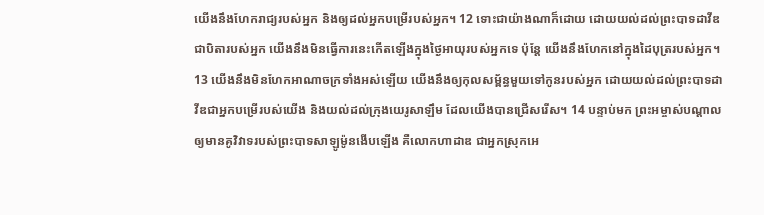យើងនឹងហែករាជ្យរបស់អ្នក និងឲ្យដល់អ្នកបម្រើរបស់អ្នក។ 12 ទោះជាយ៉ាងណាក៏ដោយ ដោយយល់ដល់ព្រះបាទដាវីឌជាបិតារបស់អ្នក យើងនឹងមិនធ្វើការនេះកើតឡើងក្នុងថ្ងៃអាយុរបស់អ្នកទេ ប៉ុន្តែ យើងនឹងហែកនៅក្នុងដៃបុត្ររបស់អ្នក។ 13 យើងនឹងមិនហែកអាណាចក្រទាំងអស់ឡើយ យើងនឹងឲ្យកុលសម្ព័ន្ធមួយទៅកូនរបស់អ្នក ដោយយល់ដល់ព្រះបាទដាវីឌជាអ្នកបម្រើរបស់យើង និងយល់ដល់ក្រុងយេរូសាឡឹម ដែលយើងបានជ្រើសរើស។ 14 បន្ទាប់មក ព្រះអម្ចាស់បណ្តាលឲ្យមានគូវិវាទរបស់ព្រះបាទសាឡូម៉ូនងើបឡើង គឺលោកហាដាឌ ជាអ្នកស្រុកអេ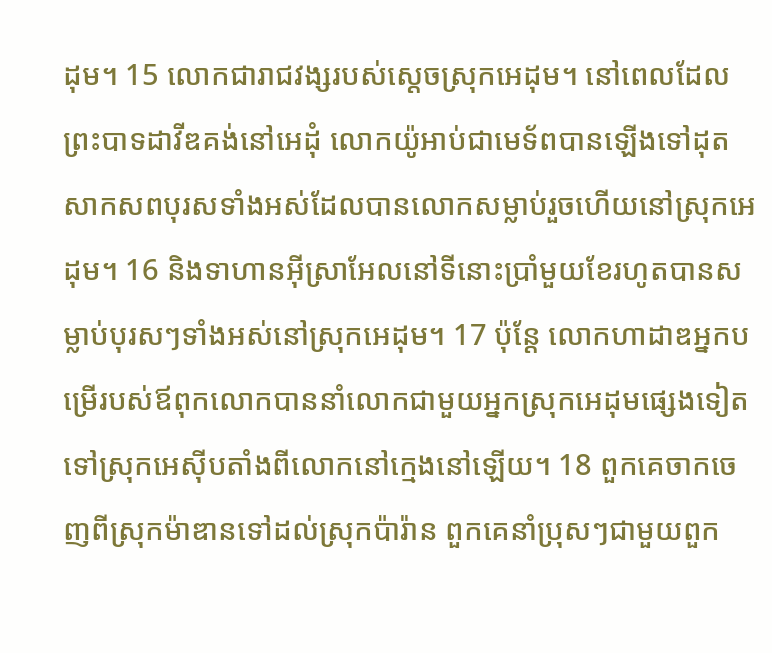ដុម។ 15 លោកជារាជ‌វង្សរបស់ស្ដេចស្រុកអេដុម។ នៅពេលដែលព្រះបាទដាវីឌគង់នៅអេដុំ លោកយ៉ូអាប់ជាមេទ័ពបានឡើងទៅដុតសាកសពបុរសទាំងអស់ដែលបានលោកសម្លាប់រួចហើយនៅស្រុកអេដុម។ 16 និងទាហានអ៊ីស្រាអែលនៅទីនោះប្រាំមួយខែរហូតបានសម្លាប់បុរសៗទាំងអស់នៅស្រុកអេដុម។ 17 ប៉ុន្តែ លោកហាដាឌអ្នកបម្រើរបស់ឪពុកលោកបាននាំលោកជាមួយអ្នកស្រុកអេដុមផ្សេងទៀតទៅស្រុកអេស៊ីបតាំងពីលោកនៅក្មេងនៅឡើយ។ 18 ពួកគេចាកចេញពីស្រុកម៉ាឌានទៅដល់ស្រុកប៉ារ៉ាន ពួកគេនាំប្រុសៗជាមួយពួក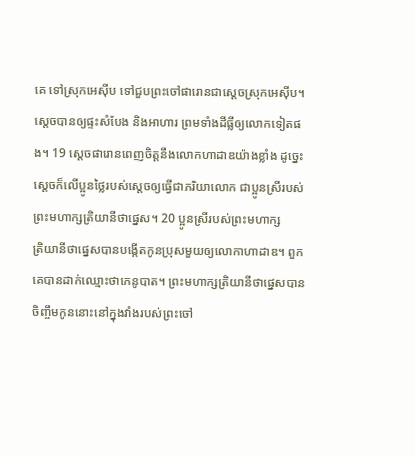គេ ទៅស្រុកអេស៊ីប ទៅជួបព្រះចៅផារោនជាស្តេចស្រុកអេស៊ីប។ ស្តេចបានឲ្យផ្ទះសំបែង និងអាហារ ព្រមទាំងដី‌ធ្លីឲ្យលោកទៀតផង។ 19 ស្តេចផារោនពេញចិត្តនឹងលោកហាដាឌយ៉ាងខ្លាំង ដូច្នេះ ស្តេចក៏លើប្អូនថ្លៃរបស់ស្តេចឲ្យធ្វើជាភរិយាលោក ជាប្អូនស្រីរបស់ព្រះ‌មហា‌ក្សត្រិយានីថាផ្នេស។ 20 ប្អូនស្រីរបស់ព្រះ‌មហា‌ក្សត្រិ‌យានីថាផ្នេសបានបង្កើតកូនប្រុសមួយឲ្យលោកាហាដាឌ។ ពួកគេបានដាក់ឈ្មោះថាកេនូ‌បាត។ ព្រះ‌មហា‌ក្សត្រិ‌យានីថាផ្នេសបានចិញ្ចឹមកូននោះនៅក្នុងវាំងរបស់ព្រះចៅ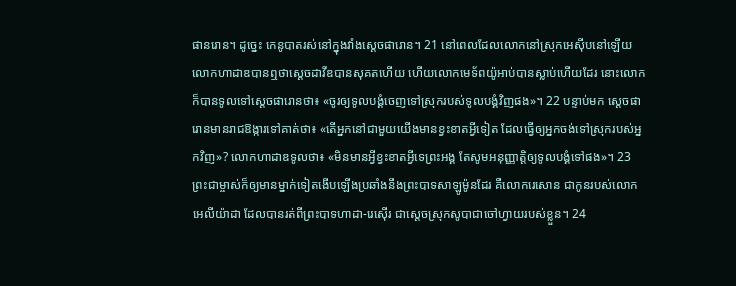ផានរោន។ ដូច្នេះ កេនូបាតរស់នៅក្នុងវាំងស្តេចផារោន។ 21 នៅពេលដែលលោកនៅស្រុកអេស៊ីបនៅឡើយ លោកហាដាឌបានឮថាស្តេចដាវីឌបានសុគតហើយ ហើយលោកមេទ័ពយ៉ូអាប់បានស្លាប់ហើយដែរ នោះលោកក៏បានទូលទៅស្តេចផារោនថា៖ «ចូរឲ្យទូលបង្គំចេញទៅស្រុករបស់ទូលបង្គំវិញផង»។ 22 បន្ទាប់មក ស្តេចផារោនមានរាជឱង្ការទៅគាត់ថា៖ «តើអ្នកនៅជាមួយយើងមានខ្វះខាតអ្វីទៀត ដែលធ្វើឲ្យអ្នកចង់ទៅស្រុករបស់អ្នកវិញ»? លោកហាដាឌទូលថា៖ «មិនមានអ្វីខ្វះខាតអ្វីទេព្រះអង្គ តែសូមអនុញ្ញាត្តិឲ្យទូលបង្គំទៅផង»។ 23 ព្រះជាម្ចាស់ក៏ឲ្យមានម្នាក់ទៀតងើបឡើងប្រឆាំងនឹងព្រះបាទសាឡូម៉ូនដែរ គឺលោករេសោន ជាកូនរបស់លោកអេលីយ៉ាដា ដែលបានរត់ពីព្រះ‌បាទហាដា-រេស៊ើរ ជាស្ដេចស្រុកសូបាជាចៅហ្វាយរបស់ខ្លួន។ 24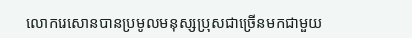លោករេសោនបានប្រមូលមនុស្សប្រុសជាច្រើនមកជាមួយ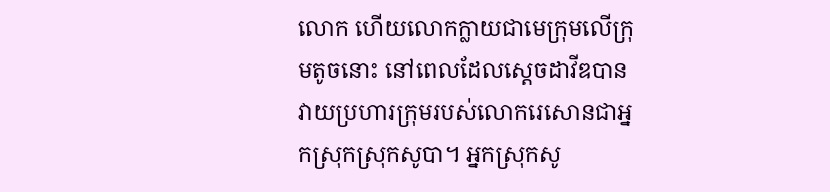លោក ហើយលោកក្លាយជាមេក្រុមលើក្រុមតូចនោះ នៅពេលដែលស្តេចដាវីឌបានវាយប្រហារក្រុមរបស់លោករេសោនជាអ្នកស្រុកស្រុកសូបា។ អ្នកស្រុកសូ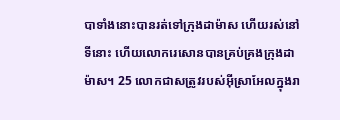បាទាំងនោះបានរត់ទៅក្រុងដាម៉ាស ហើយរស់នៅទីនោះ ហើយលោករេសោនបានគ្រប់គ្រងក្រុងដាម៉ាស។ 25 លោកជាសត្រូវរបស់អ៊ីស្រាអែលក្នុងរា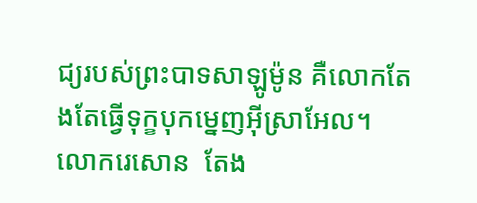ជ្យរបស់ព្រះបាទសាឡូម៉ូន គឺលោកតែងតែធ្វើទុក្ខបុកម្នេញអ៊ីស្រាអែល។ លោករេសោន  តែង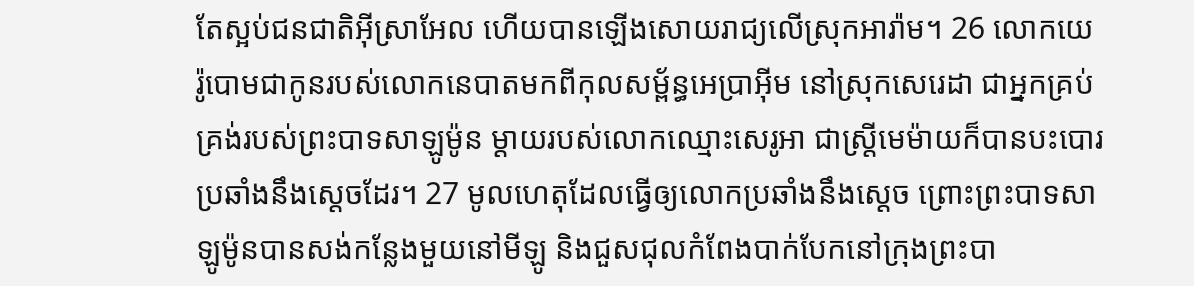តែស្អប់ជន‌ជាតិអ៊ីស្រា‌អែល ហើយបានឡើងសោយ‌រាជ្យលើស្រុកអារ៉ាម។ 26 លោកយេរ៉ូ‌បោមជាកូនរបស់លោកនេបាតមកពីកុល‌សម្ព័ន្ធអេប្រាអ៊ីម នៅស្រុកសេរេ‌ដា ជាអ្នកគ្រប់គ្រង់របស់ព្រះ‌បាទសាឡូម៉ូន ម្ដាយរបស់លោកឈ្មោះសេរូ‌អា ជាស្ត្រីមេម៉ាយក៏បានបះ‌បោរប្រឆាំងនឹងស្ដេចដែរ។ 27 មូលហេតុដែលធ្វើឲ្យលោកប្រឆាំងនឹងស្តេច ព្រោះព្រះបាទសាឡូម៉ូនបានសង់កន្លែងមួយនៅមីឡូ និងជួសជុលកំពែងបាក់បែកនៅក្រុងព្រះ‌បា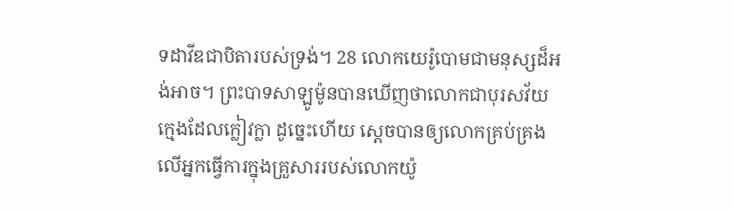ទដាវីឌជាបិតារបស់ទ្រង់។ 28 លោកយេរ៉ូបោមជាមនុស្សដ៏អង់អាច។ ព្រះបាទសាឡូម៉ូនបានឃើញថាលោកជាបុរសវ័យក្មេងដែលក្លៀវក្លា ដូច្នេះហើយ ស្តេចបានឲ្យលោកគ្រប់គ្រងលើអ្នកធ្វើការក្នុងគ្រួសាររបស់លោកយ៉ូ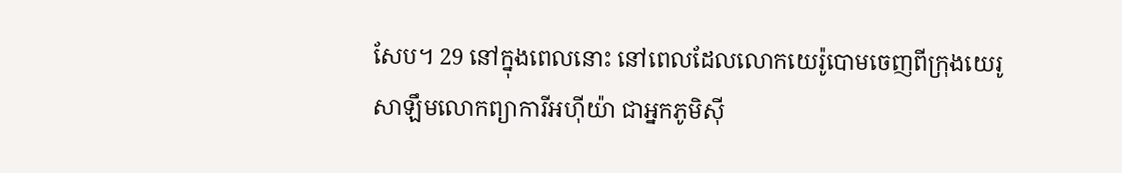សែប។ 29 នៅក្នុងពេលនោះ នៅពេលដែលលោកយេរ៉ូបោមចេញពីក្រុងយេរូសាឡឹមលោកព្យាការីអហ៊ី‌យ៉ា ជាអ្នកភូមិស៊ី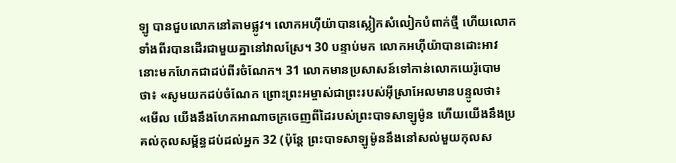ឡូ បានជួបលោកនៅតាមផ្លូវ។ លោកអហ៊ីយ៉ាបានស្លៀកសំលៀកបំពាក់ថ្មី ហើយលោកទាំងពីរបានដើរជាមួយគ្នានៅវាលស្រែ។ 30 បន្ទាប់មក លោកអហ៊ីយ៉ាបានដោះអាវនោះមកហែកជាដប់ពីរចំណែក។ 31 លោកមានប្រសាសន៍ទៅកាន់លោកយេរ៉ូបោមថា៖ «សូមយកដប់ចំណែក ព្រោះព្រះអម្ចាស់ជាព្រះរបស់អ៊ីស្រាអែលមានបន្ទូលថា៖ «មើល យើងនឹងហែកអាណាចក្រចេញពីដៃរបស់ព្រះបាទសាឡូម៉ូន ហើយយើងនឹងប្រគល់កុលសម្ព័ន្ធដប់ដល់អ្នក 32 (ប៉ុន្តែ ព្រះបាទសាឡូម៉ូននឹងនៅសល់មួយកុលស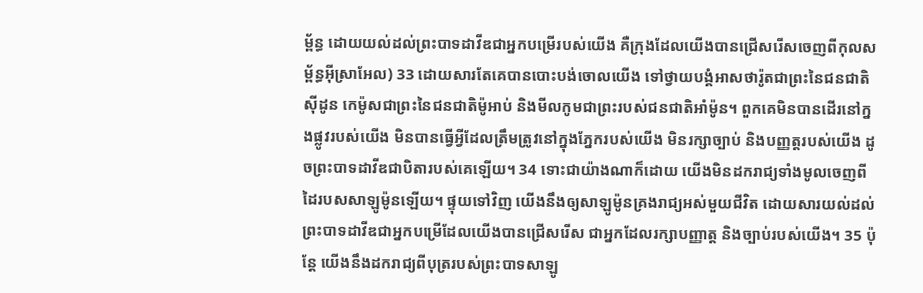ម្ព័ន្ធ ដោយយល់ដល់ព្រះបាទដាវីឌជាអ្នកបម្រើរបស់យើង គឺក្រុងដែលយើងបានជ្រើសរើសចេញពីកុលសម្ព័ន្ធអ៊ីស្រាអែល) 33 ដោយសារតែគេបានបោះ‌បង់ចោលយើង ទៅថ្វាយ‌បង្គំអាសថា‌រ៉ូតជាព្រះនៃជន‌ជាតិស៊ីដូន កេម៉ូសជាព្រះនៃជន‌ជាតិម៉ូអាប់ និងមីលកូមជាព្រះរបស់ជន‌ជាតិអាំម៉ូន។ ពួកគេមិនបានដើរនៅក្នងផ្លូវរបស់យើង មិនបានធ្វើអ្វីដែលត្រឹមត្រូវនៅក្នុងភ្នែករបស់យើង មិនរក្សាច្បាប់ និងបញ្ញត្តរបស់យើង ដូចព្រះបាទដាវីឌជាបិតារបស់គេឡើយ។ 34 ទោះជាយ៉ាងណាក៏ដោយ យើងមិនដករាជ្យទាំងមូលចេញពីដៃរបសសាឡូម៉ូនឡើយ។ ផ្ទុយទៅវិញ យើងនឹងឲ្យសាឡូម៉ូនគ្រងរាជ្យអស់មួយជីវិត ដោយសារយល់ដល់ព្រះបាទដាវីឌជាអ្នកបម្រើដែលយើងបានជ្រើសរើស ជាអ្នកដែលរក្សាបញ្ញាត្ត និងច្បាប់របស់យើង។ 35 ប៉ុន្តែ យើងនឹងដករាជ្យពីបុត្ររបស់ព្រះបាទសាឡូ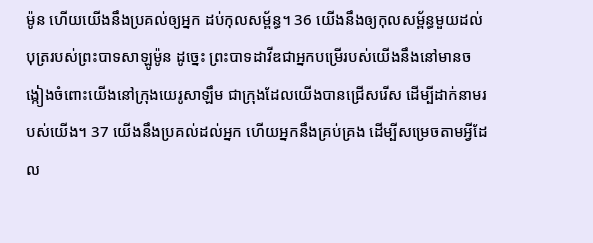ម៉ូន ហើយយើងនឹងប្រគល់ឲ្យអ្នក ដប់កុលសម្ព័ន្ធ។ 36 យើងនឹងឲ្យកុលសម្ព័ន្ធមួយដល់បុត្ររបស់ព្រះបាទសាឡូម៉ូន ដូច្នេះ ព្រះបាទដាវីឌជាអ្នកបម្រើរបស់យើងនឹងនៅមានចង្កៀងចំពោះយើងនៅក្រុងយេរូសាឡឹម ជាក្រុងដែលយើងបានជ្រើសរើស ដើម្បីដាក់នាមរបស់យើង។ 37 យើងនឹងប្រគល់ដល់អ្នក ហើយអ្នកនឹងគ្រប់គ្រង ដើម្បីសម្រេចតាមអ្វីដែល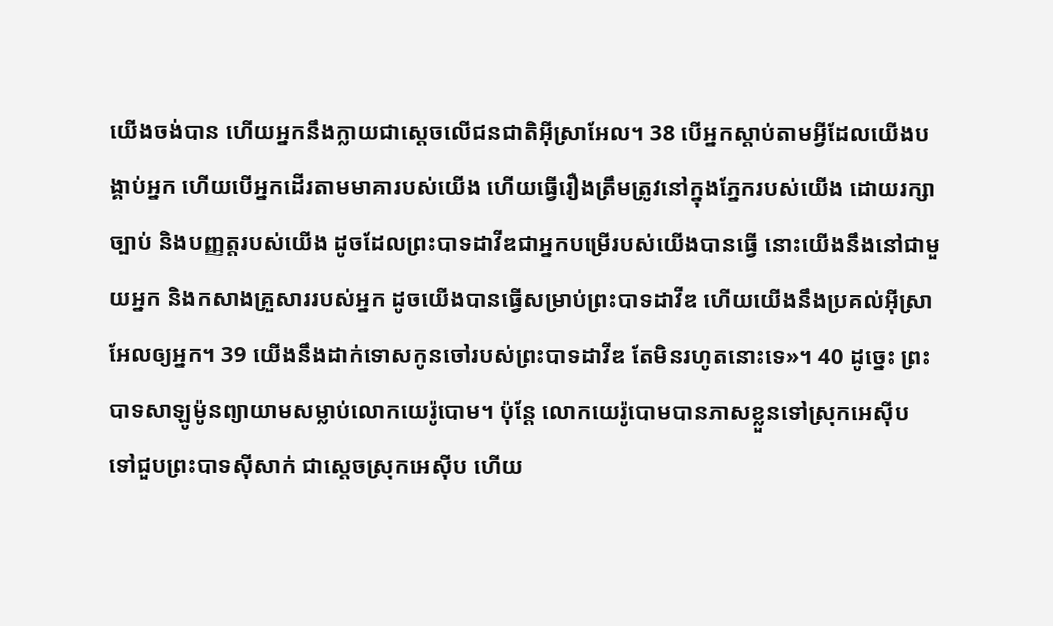យើងចង់បាន ហើយអ្នកនឹងក្លាយជាស្តេចលើជនជាតិអ៊ីស្រាអែល។ 38 បើអ្នកស្តាប់តាមអ្វីដែលយើងបង្គាប់អ្នក ហើយបើអ្នកដើរតាមមាគារបស់យើង ហើយធ្វើរឿងត្រឹមត្រូវនៅក្នុងភ្នែករបស់យើង ដោយរក្សាច្បាប់ និងបញ្ញត្តរបស់យើង ដូចដែលព្រះបាទដាវីឌជាអ្នកបម្រើរបស់យើងបានធ្វើ នោះយើងនឹងនៅជាមួយអ្នក និងកសាងគ្រួសាររបស់អ្នក ដូចយើងបានធ្វើសម្រាប់ព្រះបាទដាវីឌ ហើយយើងនឹងប្រគល់អ៊ីស្រាអែលឲ្យអ្នក។ 39 យើងនឹងដាក់ទោសកូនចៅរបស់ព្រះបាទដាវីឌ តែមិនរហូតនោះទេ»។ 40 ដូច្នេះ ព្រះបាទសាឡូម៉ូនព្យាយាមសម្លាប់លោកយេរ៉ូបោម។ ប៉ុន្តែ លោកយេរ៉ូបោមបានភាសខ្លួនទៅស្រុកអេស៊ីប ទៅជួបព្រះបាទស៊ីសាក់ ជាស្ដេចស្រុកអេស៊ីប ហើយ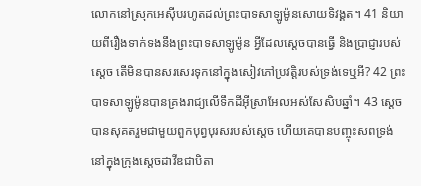លោកនៅស្រុកអេស៊ីបរហូតដល់ព្រះបាទសាឡូម៉ូនសោយទិវង្គត។ 41 និយាយពីរឿងទាក់ទងនឹងព្រះបាទសាឡូម៉ូន អ្វីដែលស្តេចបានធ្វើ និងប្រាជ្ញារបស់ស្តេច តើមិនបានសរសេរទុកនៅក្នុងសៀវភៅប្រវត្តិរបស់ទ្រង់ទេឬអី? 42 ព្រះបាទសាឡូម៉ូនបានគ្រងរាជ្យលើទឹកដីអ៊ីស្រាអែលអស់សែសិបឆ្នាំ។ 43 ស្តេចបានសុគតរួមជាមួយពួកបុព្វបុរសរបស់ស្តេច ហើយគេបានបញ្ចុះសពទ្រង់នៅក្នុងក្រុងស្តេចដាវីឌជាបិតា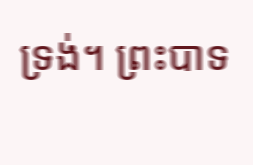ទ្រង់។ ព្រះ‌បាទ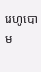រេហូ‌បោម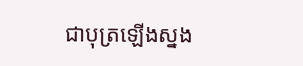ជាបុត្រឡើងស្នង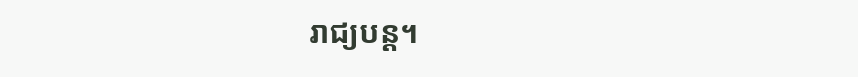រាជ្យបន្ត។